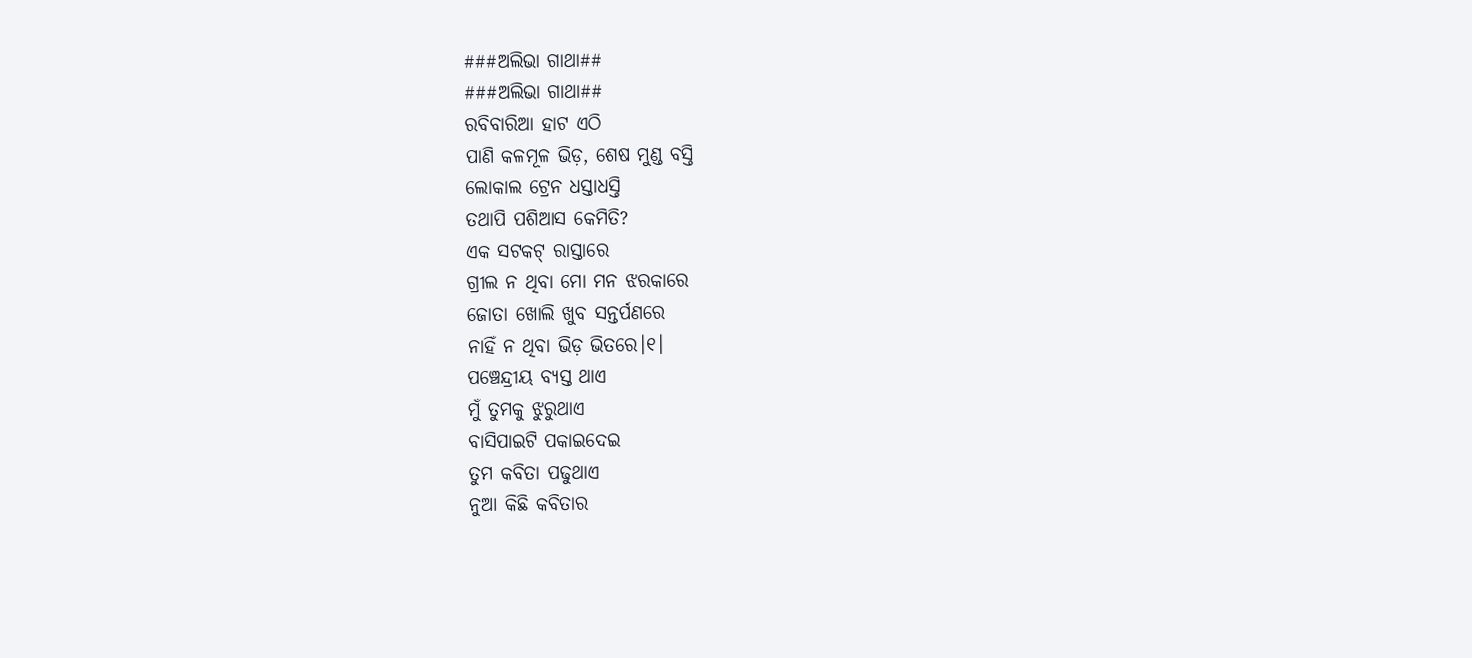###ଅଲିଭା ଗାଥା##
###ଅଲିଭା ଗାଥା##
ରବିବାରିଆ ହାଟ ଏଠି
ପାଣି କଳମୂଳ ଭିଡ଼, ଶେଷ ମୁଣ୍ଡ ବସ୍ତି
ଲୋକାଲ ଟ୍ରେନ ଧସ୍ତାଧସ୍ତି
ତଥାପି ପଶିଆସ କେମିତି?
ଏକ ସଟକଟ୍ ରାସ୍ତାରେ
ଗ୍ରୀଲ ନ ଥିବା ମୋ ମନ ଝରକାରେ
ଜୋତା ଖୋଲି ଖୁବ ସନ୍ତର୍ପଣରେ
ନାହିଁ ନ ଥିବା ଭିଡ଼ ଭିତରେ।୧।
ପଞ୍ଚେନ୍ଦ୍ରୀୟ ବ୍ୟସ୍ତ ଥାଏ
ମୁଁ ତୁମକୁ ଝୁରୁଥାଏ
ବାସିପାଇଟି ପକାଇଦେଇ
ତୁମ କବିତା ପଢୁଥାଏ
ନୁଆ କିଛି କବିତାର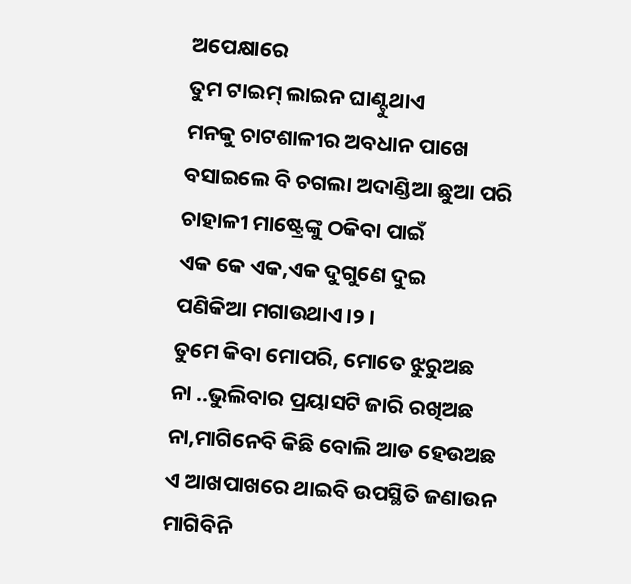ଅପେକ୍ଷାରେ
ତୁମ ଟାଇମ୍ ଲାଇନ ଘାଣ୍ଟୁଥାଏ
ମନକୁ ଚାଟଶାଳୀର ଅବଧାନ ପାଖେ
ବସାଇଲେ ବି ଚଗଲା ଅଦାଣ୍ଡିଆ ଛୁଆ ପରି
ଚାହାଳୀ ମାଷ୍ଟ୍ରେଙ୍କୁ ଠକିବା ପାଇଁ
ଏକ କେ ଏକ,ଏକ ଦୁଗୁଣେ ଦୁଇ
ପଣିକିଆ ମଗାଉଥାଏ।୨।
ତୁମେ କିବା ମୋପରି, ମୋତେ ଝୁରୁଅଛ
ନା ..ଭୁଲିବାର ପ୍ରୟାସଟି ଜାରି ରଖିଅଛ
ନା,ମାଗିନେବି କିଛି ବୋଲି ଆଡ ହେଉଅଛ
ଏ ଆଖପାଖରେ ଥାଇବି ଉପସ୍ଥିତି ଜଣାଉନ
ମାଗିବିନି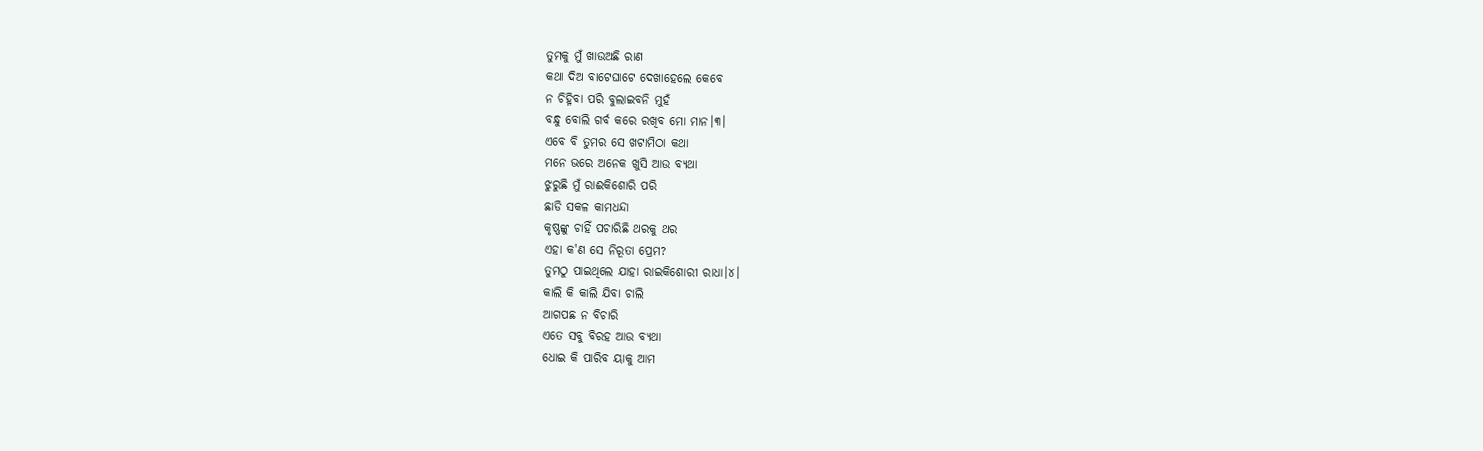ତୁମକୁ ମୁଁ ଖାଉଅଛି ରାଣ
କଥା ଦିଅ ବାଟେଘାଟେ ଦେଖାହେଲେ କେବେ
ନ ଚିହ୍ନିବା ପରି ବୁଲାଇବନି ମୁହଁ
ବନ୍ଧୁ ବୋଲି ଗର୍ବ କରେ ରଖିବ ମୋ ମାନ।୩।
ଏବେ ବି ତୁମର ସେ ଖଟାମିଠା କଥା
ମନେ ଭରେ ଅନେକ ଖୁସି ଆଉ ବ୍ୟଥା
ଝୁରୁଛି ମୁଁ ରାଈକିଶୋରି ପରି
ଛାଡି ସକଳ କାମଧନ୍ଦା
କୃଷ୍ଣଙ୍କୁ ଚାହିଁ ପଚାରିଛି ଥରକୁ ଥର
ଏହା କ'ଣ ସେ ନିରୂତା ପ୍ରେମ?
ତୁମଠୁ ପାଇଥିଲେ ଯାହା ରାଇକିଶୋରୀ ରାଧା।୪।
କାଲି କି କାଲି ଯିବା ଚାଲି
ଆଗପଛ ନ ବିଚାରି
ଏତେ ସବୁ ବିରହ ଆଉ ବ୍ୟଥା
ଧୋଇ କି ପାରିବ ୟାକୁ ଆମ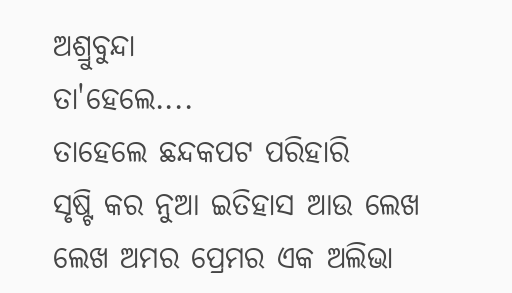ଅଶ୍ରୁବୁନ୍ଦା
ତା'ହେଲେ....
ତାହେଲେ ଛନ୍ଦକପଟ ପରିହାରି
ସୃଷ୍ଟି କର ନୁଆ ଇତିହାସ ଆଉ ଲେଖ
ଲେଖ ଅମର ପ୍ରେମର ଏକ ଅଲିଭା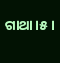ଗାଥା।୫।